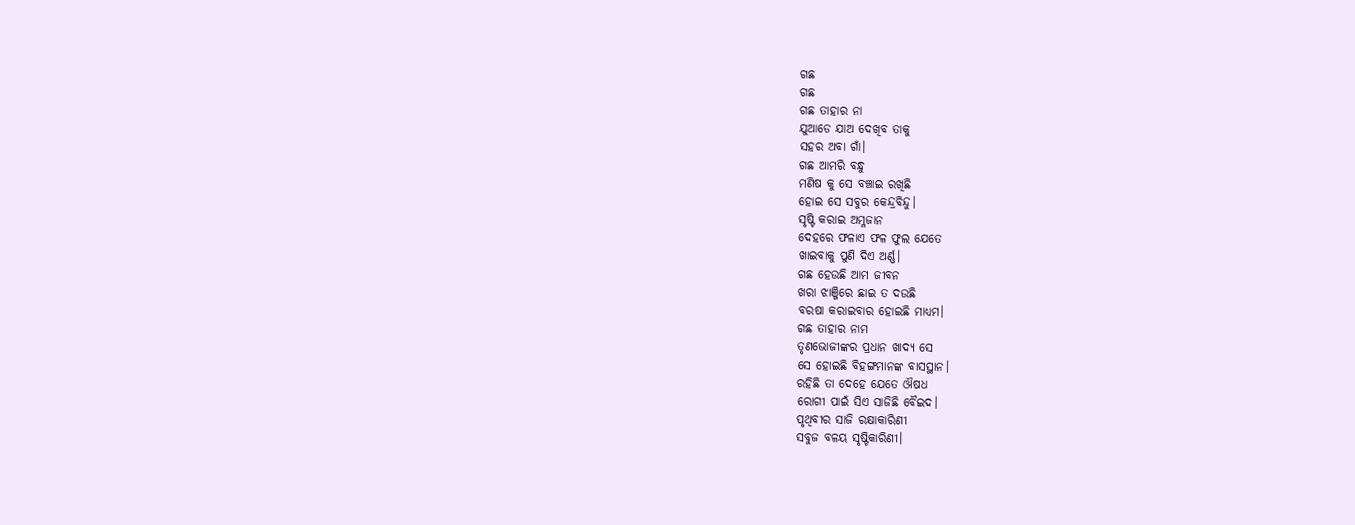ଗଛ
ଗଛ
ଗଛ ତାହାର ନା
ଯୁଆଡେ ଯାଅ ଦେଖିବ ତାକୁ
ସହର ଅବା ଗାଁ।
ଗଛ ଆମରି ବନ୍ଧୁ
ମଣିଷ କୁ ସେ ବଞ୍ଚାଇ ରଖିଛି
ହୋଇ ସେ ସବୁର କେନ୍ଦ୍ରବିନ୍ଦୁ।
ସୃଷ୍ଟି କରାଇ ଅମ୍ଳଜାନ
ଦେହରେ ଫଳାଏ ଫଳ ଫୁଲ ଯେତେ
ଖାଇବାକୁ ପୁଣି ଦିଏ ଅର୍ଣ୍ଣ।
ଗଛ ହେଉଛି ଆମ ଜୀବନ
ଖରା ଝାଞ୍ଜିରେ ଛାଇ ତ ଦଉଛି
ବରଷା କରାଇବାର ହୋଇଛି ମାଧ୍ୟମ।
ଗଛ ତାହାର ନାମ
ତୃଣଭୋଜୀଙ୍କର ପ୍ରଧାନ ଖାଦ୍ୟ ସେ
ସେ ହୋଇଛି ବିହଙ୍ଗମାନଙ୍କ ବାସସ୍ଥାନ।
ରହିଛି ତା ଦେହେ ଯେତେ ଔଷଧ
ରୋଗୀ ପାଇଁ ସିଏ ସାଜିଛି ବୈଇଦ।
ପୃଥିବୀର ସାଜି ରକ୍ଷାକାରିଣୀ
ସବୁଜ ବଳୟ ସୃଷ୍ଟିକାରିଣୀ।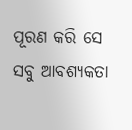ପୂରଣ କରି ସେ ସବୁ ଆବଶ୍ୟକତା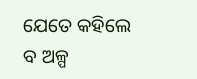ଯେତେ କହିଲେ ବ ଅଳ୍ପ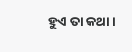ହୁଏ ତା କଥା।